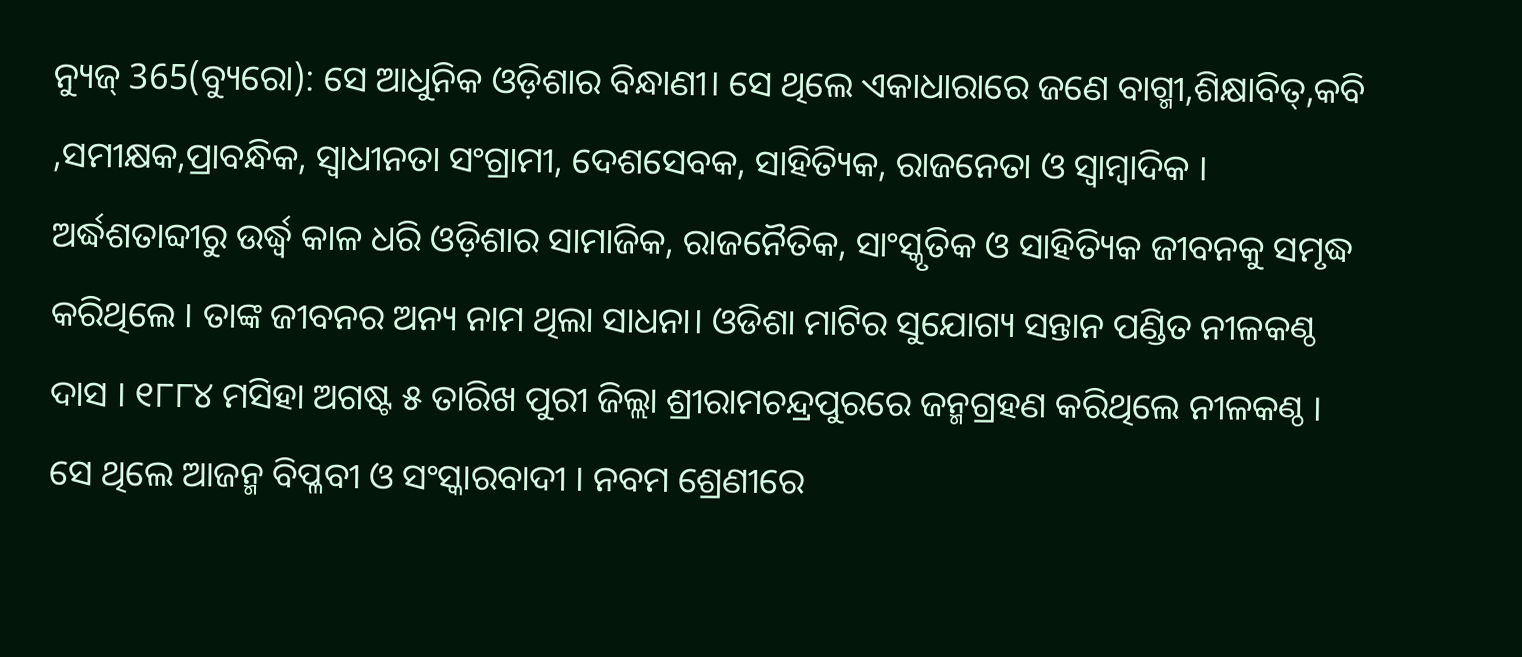ନ୍ୟୁଜ୍ 365(ବ୍ୟୁରୋ): ସେ ଆଧୁନିକ ଓଡ଼ିଶାର ବିନ୍ଧାଣୀ। ସେ ଥିଲେ ଏକାଧାରାରେ ଜଣେ ବାଗ୍ମୀ,ଶିକ୍ଷାବିତ୍,କବି ,ସମୀକ୍ଷକ,ପ୍ରାବନ୍ଧିକ, ସ୍ଵାଧୀନତା ସଂଗ୍ରାମୀ, ଦେଶସେବକ, ସାହିତ୍ୟିକ, ରାଜନେତା ଓ ସ୍ବାମ୍ବାଦିକ । ଅର୍ଦ୍ଧଶତାବ୍ଦୀରୁ ଉର୍ଦ୍ଧ୍ଵ କାଳ ଧରି ଓଡ଼ିଶାର ସାମାଜିକ, ରାଜନୈତିକ, ସାଂସ୍କୃତିକ ଓ ସାହିତ୍ୟିକ ଜୀବନକୁ ସମୃଦ୍ଧ କରିଥିଲେ । ତାଙ୍କ ଜୀବନର ଅନ୍ୟ ନାମ ଥିଲା ସାଧନା। ଓଡିଶା ମାଟିର ସୁଯୋଗ୍ୟ ସନ୍ତାନ ପଣ୍ଡିତ ନୀଳକଣ୍ଠ ଦାସ । ୧୮୮୪ ମସିହା ଅଗଷ୍ଟ ୫ ତାରିଖ ପୁରୀ ଜିଲ୍ଲା ଶ୍ରୀରାମଚନ୍ଦ୍ରପୁରରେ ଜନ୍ମଗ୍ରହଣ କରିଥିଲେ ନୀଳକଣ୍ଠ । ସେ ଥିଲେ ଆଜନ୍ମ ବିପ୍ଳବୀ ଓ ସଂସ୍କାରବାଦୀ । ନବମ ଶ୍ରେଣୀରେ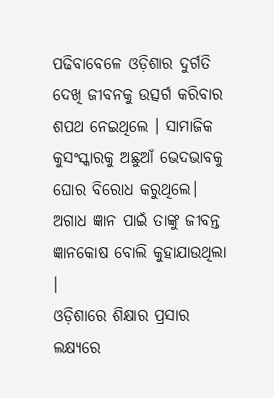ପଢିବାବେଳେ ଓଡ଼ିଶାର ଦୁର୍ଗତି ଦେଖି ଜୀବନକୁ ଉତ୍ସର୍ଗ କରିବାର ଶପଥ ନେଇଥିଲେ । ସାମାଜିକ କୁସଂସ୍କାରକୁ ଅଛୁଆଁ ଭେଦଭାବକୁ ଘୋର ବିରୋଧ କରୁଥିଲେ। ଅଗାଧ ଜ୍ଞାନ ପାଇଁ ତାଙ୍କୁ ଜୀବନ୍ତ ଜ୍ଞାନକୋଷ ବୋଲି କୁହାଯାଉଥିଲା ।
ଓଡ଼ିଶାରେ ଶିକ୍ଷାର ପ୍ରସାର ଲକ୍ଷ୍ୟରେ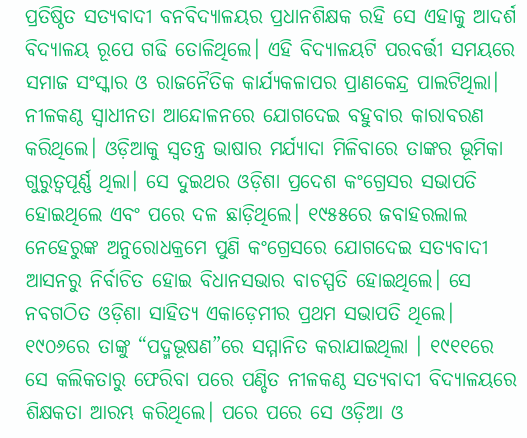ପ୍ରତିଷ୍ଠିତ ସତ୍ୟବାଦୀ ବନବିଦ୍ୟାଳୟର ପ୍ରଧାନଶିକ୍ଷକ ରହି ସେ ଏହାକୁ ଆଦର୍ଶ ବିଦ୍ୟାଳୟ ରୂପେ ଗଢି ତୋଳିଥିଲେ। ଏହି ବିଦ୍ୟାଳୟଟି ପରବର୍ତ୍ତୀ ସମୟରେ ସମାଜ ସଂସ୍କାର ଓ ରାଜନୈତିକ କାର୍ଯ୍ୟକଳାପର ପ୍ରାଣକେନ୍ଦ୍ର ପାଲଟିଥିଲା। ନୀଳକଣ୍ଠ ସ୍ଵାଧୀନତା ଆନ୍ଦୋଳନରେ ଯୋଗଦେଇ ବହୁବାର କାରାବରଣ କରିଥିଲେ। ଓଡ଼ିଆକୁ ସ୍ଵତନ୍ତ୍ର ଭାଷାର ମର୍ଯ୍ୟାଦା ମିଳିବାରେ ତାଙ୍କର ଭୂମିକା ଗୁରୁତ୍ୱପୂର୍ଣ୍ଣ ଥିଲା। ସେ ଦୁଇଥର ଓଡ଼ିଶା ପ୍ରଦେଶ କଂଗ୍ରେସର ସଭାପତି ହୋଇଥିଲେ ଏବଂ ପରେ ଦଳ ଛାଡ଼ିଥିଲେ। ୧୯୫୫ରେ ଜବାହରଲାଲ ନେହେରୁଙ୍କ ଅନୁରୋଧକ୍ରମେ ପୁଣି କଂଗ୍ରେସରେ ଯୋଗଦେଇ ସତ୍ୟବାଦୀ ଆସନରୁ ନିର୍ବାଚିତ ହୋଇ ବିଧାନସଭାର ବାଚସ୍ପତି ହୋଇଥିଲେ। ସେ ନବଗଠିତ ଓଡ଼ିଶା ସାହିତ୍ୟ ଏକାଡ଼େମୀର ପ୍ରଥମ ସଭାପତି ଥିଲେ। ୧୯୦୬ରେ ତାଙ୍କୁ “ପଦ୍ମଭୂଷଣ”ରେ ସମ୍ମାନିତ କରାଯାଇଥିଲା । ୧୯୧୧ରେ ସେ କଲିକତାରୁ ଫେରିବା ପରେ ପଣ୍ଡିତ ନୀଳକଣ୍ଠ ସତ୍ୟବାଦୀ ବିଦ୍ୟାଳୟରେ ଶିକ୍ଷକତା ଆରମ୍ଭ କରିଥିଲେ। ପରେ ପରେ ସେ ଓଡ଼ିଆ ଓ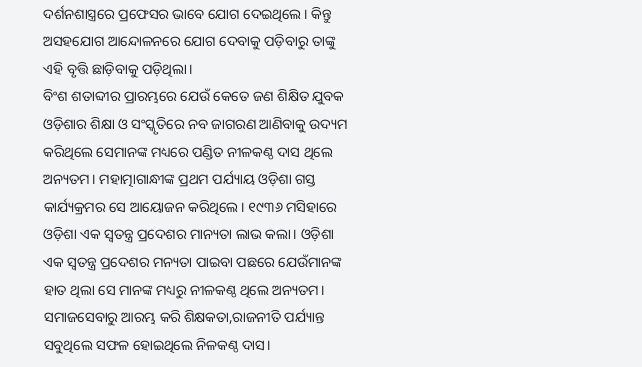ଦର୍ଶନଶାସ୍ତ୍ରରେ ପ୍ରଫେସର ଭାବେ ଯୋଗ ଦେଇଥିଲେ। କିନ୍ତୁ ଅସହଯୋଗ ଆନ୍ଦୋଳନରେ ଯୋଗ ଦେବାକୁ ପଡ଼ିବାରୁ ତାଙ୍କୁ ଏହି ବୃତ୍ତି ଛାଡ଼ିବାକୁ ପଡ଼ିଥିଲା।
ବିଂଶ ଶତାବ୍ଦୀର ପ୍ରାରମ୍ଭରେ ଯେଉଁ କେତେ ଜଣ ଶିକ୍ଷିତ ଯୁବକ ଓଡ଼ିଶାର ଶିକ୍ଷା ଓ ସଂସ୍କୃତିରେ ନବ ଜାଗରଣ ଆଣିବାକୁ ଉଦ୍ୟମ କରିଥିଲେ ସେମାନଙ୍କ ମଧ୍ୟରେ ପଣ୍ଡିତ ନୀଳକଣ୍ଠ ଦାସ ଥିଲେ ଅନ୍ୟତମ। ମହାତ୍ମାଗାନ୍ଧୀଙ୍କ ପ୍ରଥମ ପର୍ଯ୍ୟାୟ ଓଡ଼ିଶା ଗସ୍ତ କାର୍ଯ୍ୟକ୍ରମର ସେ ଆୟୋଜନ କରିଥିଲେ। ୧୯୩୬ ମସିହାରେ ଓଡ଼ିଶା ଏକ ସ୍ବତନ୍ତ୍ର ପ୍ରଦେଶର ମାନ୍ୟତା ଲାଭ କଲା। ଓଡ଼ିଶା ଏକ ସ୍ବତନ୍ତ୍ର ପ୍ରଦେଶର ମନ୍ୟତା ପାଇବା ପଛରେ ଯେଉଁମାନଙ୍କ ହାତ ଥିଲା ସେ ମାନଙ୍କ ମଧ୍ୟରୁ ନୀଳକଣ୍ଠ ଥିଲେ ଅନ୍ୟତମ। ସମାଜସେବାରୁ ଆରମ୍ଭ କରି ଶିକ୍ଷକତା,ରାଜନୀତି ପର୍ଯ୍ୟାନ୍ତ ସବୁଥିଲେ ସଫଳ ହୋଇଥିଲେ ନିଳକଣ୍ଠ ଦାସ।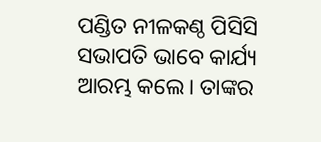ପଣ୍ଡିତ ନୀଳକଣ୍ଠ ପିସିସି ସଭାପତି ଭାବେ କାର୍ଯ୍ୟ ଆରମ୍ଭ କଲେ। ତାଙ୍କର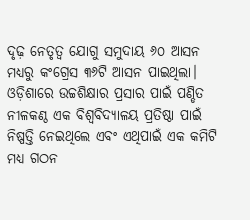ଦୃଢ଼ ନେତୃତ୍ୱ ଯୋଗୁ ସମୁଦାୟ ୬୦ ଆସନ ମଧ୍ୟରୁ କଂଗ୍ରେସ ୩୬ଟି ଆସନ ପାଇଥିଲା।
ଓଡ଼ିଶାରେ ଉଚ୍ଚଶିକ୍ଷାର ପ୍ରସାର ପାଇଁ ପଣ୍ଡିତ ନୀଳକଣ୍ଠ ଏକ ବିଶ୍ୱବିଦ୍ୟାଳୟ ପ୍ରତିଷ୍ଠା ପାଇଁ ନିଷ୍ପତ୍ତି ନେଇଥିଲେ ଏବଂ ଏଥିପାଇଁ ଏକ କମିଟି ମଧ୍ୟ ଗଠନ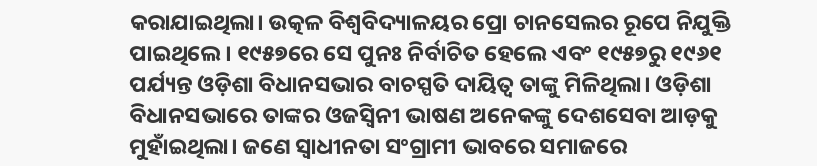କରାଯାଇଥିଲା। ଉତ୍କଳ ବିଶ୍ୱବିଦ୍ୟାଳୟର ପ୍ରୋ ଚାନସେଲର ରୂପେ ନିଯୁକ୍ତି ପାଇଥିଲେ। ୧୯୫୭ରେ ସେ ପୁନଃ ନିର୍ବାଚିତ ହେଲେ ଏବଂ ୧୯୫୭ରୁ ୧୯୬୧ ପର୍ଯ୍ୟନ୍ତ ଓଡ଼ିଶା ବିଧାନସଭାର ବାଚସ୍ପତି ଦାୟିତ୍ୱ ତାଙ୍କୁ ମିଳିଥିଲା। ଓଡ଼ିଶା ବିଧାନସଭାରେ ତାଙ୍କର ଓଜସ୍ୱିନୀ ଭାଷଣ ଅନେକଙ୍କୁ ଦେଶସେବା ଆଡ଼କୁ ମୁହାଁଇଥିଲା। ଜଣେ ସ୍ୱାଧୀନତା ସଂଗ୍ରାମୀ ଭାବରେ ସମାଜରେ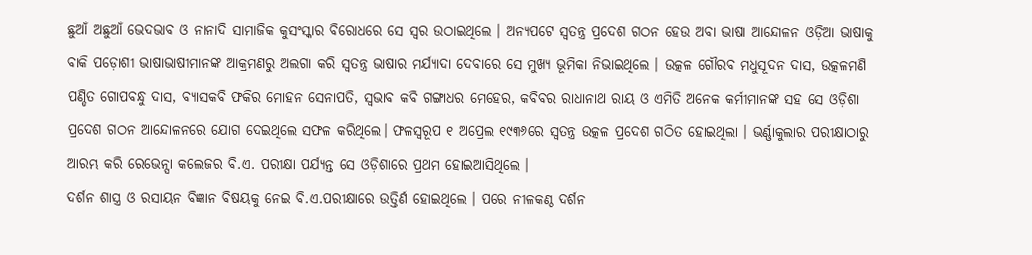ଛୁଆଁ ଅଛୁଆଁ ଭେଦଭାବ ଓ ନାନାଦି ସାମାଜିକ କୁସଂସ୍କାର ବିରୋଧରେ ସେ ସ୍ୱର ଉଠାଇଥିଲେ । ଅନ୍ୟପଟେ ସ୍ବତନ୍ତ୍ର ପ୍ରଦେଶ ଗଠନ ହେଉ ଅବା ଭାଷା ଆନ୍ଦୋଳନ ଓଡ଼ିଆ ଭାଷାକୁ ବାକି ପଡ଼ୋଶୀ ଭାଷାଭାଷୀମାନଙ୍କ ଆକ୍ରମଣରୁ ଅଲଗା କରି ସ୍ୱତନ୍ତ୍ର ଭାଷାର ମର୍ଯ୍ୟାଦା ଦେବାରେ ସେ ମୁଖ୍ୟ ଭୂମିକା ନିଭାଇଥିଲେ । ଉତ୍କଳ ଗୌରବ ମଧୁସୂଦନ ଦାସ, ଉତ୍କଳମଣି ପଣ୍ଡିତ ଗୋପବନ୍ଧୁ ଦାସ, ବ୍ୟାସକବି ଫକିର ମୋହନ ସେନାପତି, ସ୍ୱଭାବ କବି ଗଙ୍ଗାଧର ମେହେର, କବିବର ରାଧାନାଥ ରାୟ ଓ ଏମିତି ଅନେକ କର୍ମୀମାନଙ୍କ ସହ ସେ ଓଡ଼ିଶା ପ୍ରଦେଶ ଗଠନ ଆନ୍ଦୋଳନରେ ଯୋଗ ଦେଇଥିଲେ ସଫଳ କରିଥିଲେ। ଫଳସ୍ୱରୂପ ୧ ଅପ୍ରେଲ ୧୯୩୬ରେ ସ୍ୱତନ୍ତ୍ର ଉତ୍କଳ ପ୍ରଦେଶ ଗଠିତ ହୋଇଥିଲା । ଭର୍ଣ୍ଣାକୁଲାର ପରୀକ୍ଷାଠାରୁ ଆରମ୍ଭ କରି ରେଭେନ୍ସା କଲେଜର ବି.ଏ. ପରୀକ୍ଷା ପର୍ଯ୍ୟନ୍ତ ସେ ଓଡ଼ିଶାରେ ପ୍ରଥମ ହୋଇଆସିଥିଲେ ।
ଦର୍ଶନ ଶାସ୍ତ୍ର ଓ ରସାୟନ ବିଜ୍ଞାନ ବିଷୟକୁ ନେଇ ବି.ଏ.ପରୀକ୍ଷାରେ ଉତ୍ତିର୍ଣ ହୋଇଥିଲେ । ପରେ ନୀଳକଣ୍ଠ ଦର୍ଶନ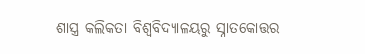ଶାସ୍ତ୍ର କଲିକତା ବିଶ୍ୱବିଦ୍ୟାଳୟରୁ ସ୍ନାତକୋତ୍ତର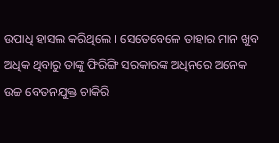ଉପାଧି ହାସଲ କରିଥିଲେ । ସେତେବେଳେ ତାହାର ମାନ ଖୁବ ଅଧିକ ଥିବାରୁ ତାଙ୍କୁ ଫିରିଙ୍ଗି ସରକାରଙ୍କ ଅଧିନରେ ଅନେକ ଉଚ୍ଚ ବେତନଯୁକ୍ତ ଚାକିରି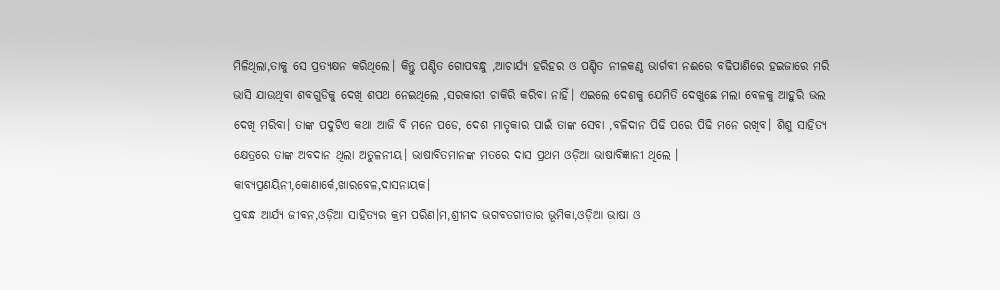ମିଳିଥିଲା,ତାକୁ ସେ ପ୍ରତ୍ୟକ୍ଷନ କରିଥିଲେ। କିନ୍ତୁ ପଣ୍ଡିତ ଗୋପବନ୍ଧୁ ,ଆଚାର୍ଯ୍ୟ ହରିହର ଓ ପଣ୍ଡିତ ନୀଳକଣ୍ଠ ଭାର୍ଗବୀ ନଈରେ ବଢିପାଣିରେ ହଇଜାରେ ମରି ଭାସି ଯାଉଥିବା ଶବଗୁଡିକୁ ଦେଖି ଶପଥ ନେଇଥିଲେ ,ସରକାରୀ ଚାକିରି କରିବା ନାହିଁ। ଏଇଲେ ଦେଶକୁ ଯେମିତି ଦେଖୁଛେ ମଲା ବେଳକୁ ଆହୁରି ଭଲ ଦେଖି ମରିବା। ତାଙ୍କ ପଦୁଟିଏ କଥା ଆଜି ବି ମନେ ପଡେ, ଦେଶ ମାତୃକାର ପାଇଁ ତାଙ୍କ ସେବା ,ବଳିଦାନ ପିଢି ପରେ ପିଢି ମନେ ରଖିବ। ଶିଶୁ ସାହିତ୍ୟ କ୍ଷେତ୍ରରେ ତାଙ୍କ ଅବଦାନ ଥିଲା ଅତୁଳନୀୟ। ଭାଷାବିତମାନଙ୍କ ମତରେ ଦାସ ପ୍ରଥମ ଓଡ଼ିଆ ଭାଷାବିଜ୍ଞାନୀ ଥିଲେ । କାବ୍ୟପ୍ରଣୟିନୀ,କୋଣାର୍କେ,ଖାରବେଳ,ଦାସନାୟକ।
ପ୍ରବନ୍ଧ ଆର୍ଯ୍ୟ ଜୀବନ,ଓଡ଼ିଆ ସାହିତ୍ୟର କ୍ରମ ପରିଣ।ମ,ଶ୍ରୀମଦ ଭଗବତଗୀତାର ଭୂମିକା,ଓଡ଼ିଆ ଭାଷା ଓ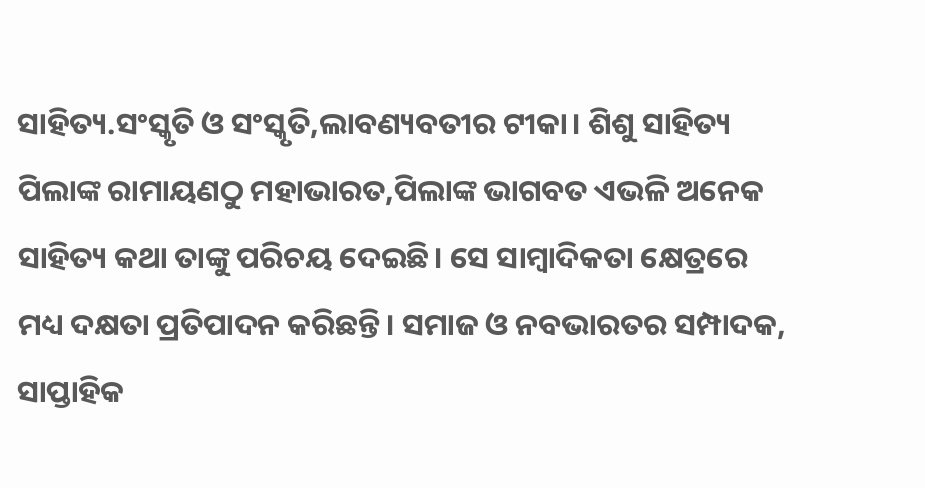ସାହିତ୍ୟ.ସଂସ୍କୃତି ଓ ସଂସ୍କୃତି,ଲାବଣ୍ୟବତୀର ଟୀକା। ଶିଶୁ ସାହିତ୍ୟ ପିଲାଙ୍କ ରାମାୟଣଠୁ ମହାଭାରତ,ପିଲାଙ୍କ ଭାଗବତ ଏଭଳି ଅନେକ ସାହିତ୍ୟ କଥା ତାଙ୍କୁ ପରିଚୟ ଦେଇଛି। ସେ ସାମ୍ବାଦିକତା କ୍ଷେତ୍ରରେ ମଧ୍ୟ ଦକ୍ଷତା ପ୍ରତିପାଦନ କରିଛନ୍ତି। ସମାଜ ଓ ନବଭାରତର ସମ୍ପାଦକ, ସାପ୍ତାହିକ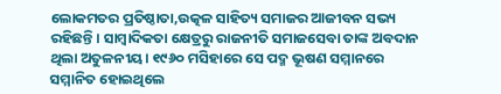ଲୋକମତର ପ୍ରତିଷ୍ଠାତା,ଉତ୍କଳ ସାହିତ୍ୟ ସମାଜର ଆଜୀବନ ସଭ୍ୟ ରହିଛନ୍ତି। ସାମ୍ବାଦିକତା କ୍ଷେତ୍ରରୁ ରାଜନୀତି ସମାଜସେବା ତାଙ୍କ ଅବଦାନ ଥିଲା ଅତୁଳନୀୟ। ୧୯୬୦ ମସିହାରେ ସେ ପଦ୍ମ ଭୂଷଣ ସମ୍ମାନରେ ସମ୍ମାନିତ ହୋଇଥିଲେ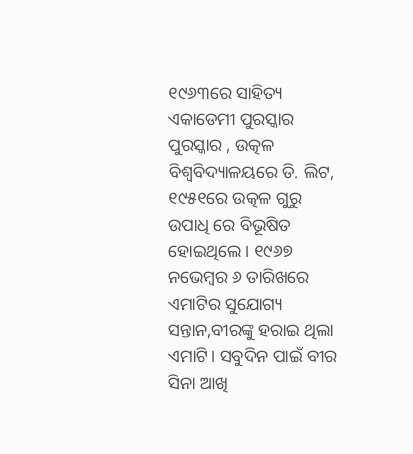୧୯୬୩ରେ ସାହିତ୍ୟ ଏକାଡେମୀ ପୁରସ୍କାର ପୁରସ୍କାର , ଉତ୍କଳ ବିଶ୍ୱବିଦ୍ୟାଳୟରେ ଡି. ଲିଟ, ୧୯୫୧ରେ ଉତ୍କଳ ଗୁରୁ ଉପାଧି ରେ ବିଭୂଷିତ ହୋଇଥିଲେ। ୧୯୬୭ ନଭେମ୍ବର ୬ ତାରିଖରେ ଏମାଟିର ସୁଯୋଗ୍ୟ ସନ୍ତାନ,ବୀରଙ୍କୁ ହରାଇ ଥିଲା ଏମାଟି। ସବୁଦିନ ପାଇଁ ବୀର ସିନା ଆଖି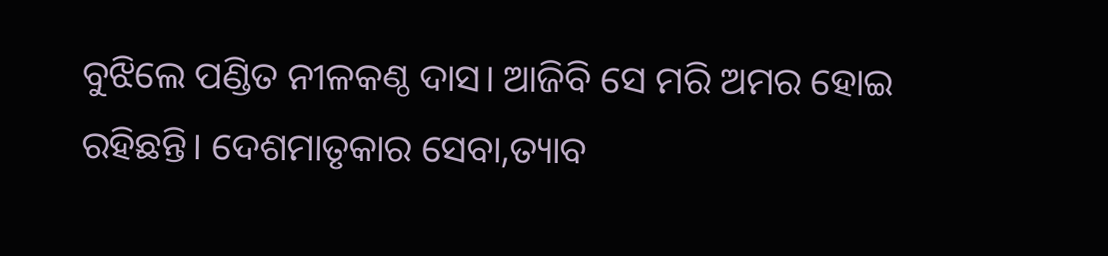ବୁଝିଲେ ପଣ୍ଡିତ ନୀଳକଣ୍ଠ ଦାସ। ଆଜିବି ସେ ମରି ଅମର ହୋଇ ରହିଛନ୍ତି। ଦେଶମାତୃକାର ସେବା,ତ୍ୟାବ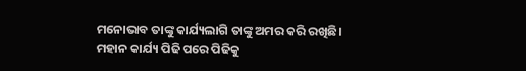ମନୋଭାବ ତାଙ୍କୁ କାର୍ଯ୍ୟଲାଗି ତାଙ୍କୁ ଅମର କରି ରଖିଛି। ମହାନ କାର୍ଯ୍ୟ ପିଢି ପରେ ପିଢିକୁ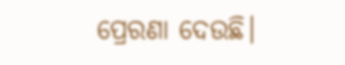ପ୍ରେରଣା ଦେଉଛି।